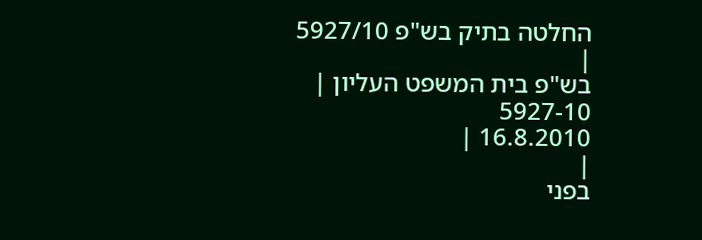החלטה בתיק בש"פ 5927/10
|
בש"פ בית המשפט העליון |
5927-10
16.8.2010 |
|
בפני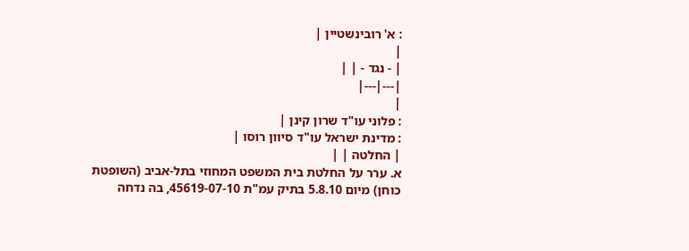: א' רובינשטיין |
|
| - נגד - | |
|---|---|
|
: פלוני עו"ד שרון קינן |
: מדינת ישראל עו"ד סיוון רוסו |
| החלטה | |
א. ערר על החלטת בית המשפט המחוזי בתל-אביב (השופטת כוחן) מיום 5.8.10 בתיק עמ"ת 45619-07-10, בה נדחה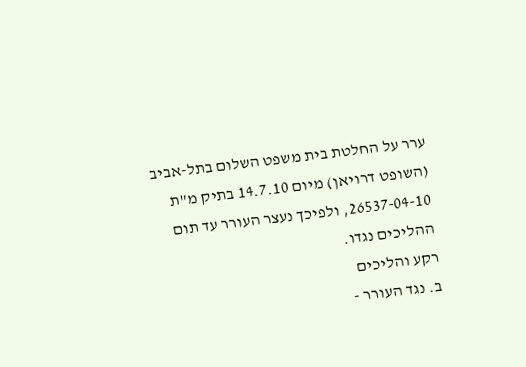ערר על החלטת בית משפט השלום בתל-אביב (השופט דרויאן) מיום 14.7.10 בתיק מ"ת 26537-04-10, ולפיכך נעצר העורר עד תום ההליכים נגדו.
רקע והליכים
ב. נגד העורר -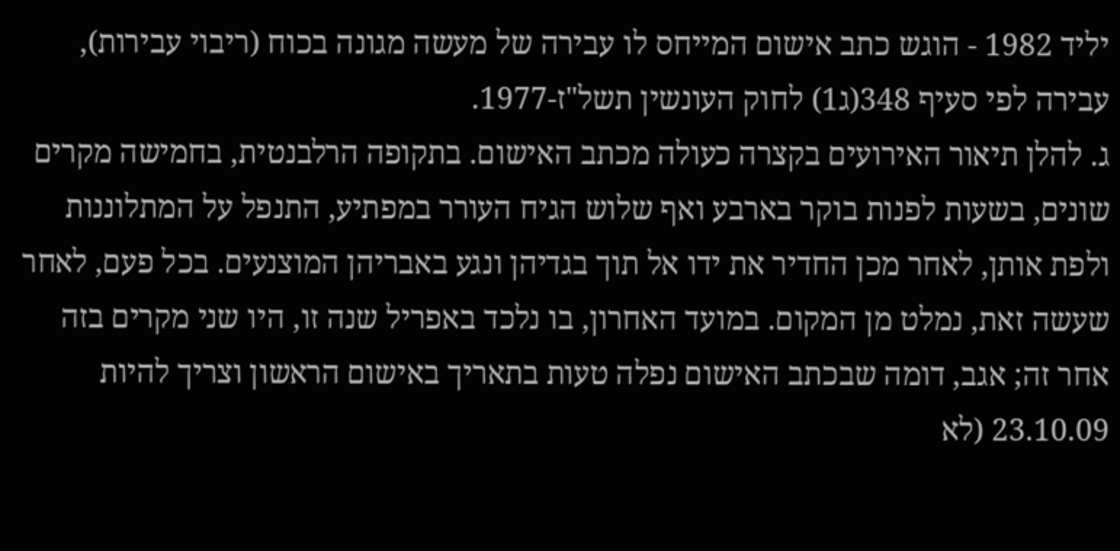יליד 1982 - הוגש כתב אישום המייחס לו עבירה של מעשה מגונה בכוח (ריבוי עבירות), עבירה לפי סעיף 348(ג1) לחוק העונשין תשל"ז-1977.
ג. להלן תיאור האירועים בקצרה כעולה מכתב האישום. בתקופה הרלבנטית, בחמישה מקרים שונים, בשעות לפנות בוקר בארבע ואף שלוש הגיח העורר במפתיע, התנפל על המתלוננות ולפת אותן, לאחר מכן החדיר את ידו אל תוך בגדיהן ונגע באבריהן המוצנעים. בכל פעם, לאחר שעשה זאת, נמלט מן המקום. במועד האחרון, בו נלכד באפריל שנה זו, היו שני מקרים בזה אחר זה; אגב, דומה שבכתב האישום נפלה טעות בתאריך באישום הראשון וצריך להיות 23.10.09 (לא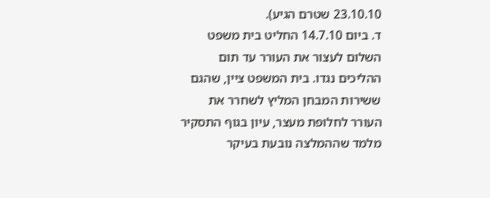23.10.10 שטרם הגיע).
ד. ביום 14.7.10 החליט בית משפט השלום לעצור את העורר עד תום ההליכים נגדו. בית המשפט ציין, שהגם ששירות המבחן המליץ לשחרר את העורר לחלופת מעצר, עיון בגוף התסקיר מלמד שההמלצה נובעת בעיקר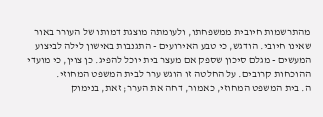מהתרשמות חיובית ממשפחתו, ולעומתה מוצגת דמותו של העורר באור שאינו חיובי. הודגש, כי טבע האירועים - התגנבות באישון לילה לביצוע המעשים - מגלם סיכון שספק אם מעצר בית יוכל להפיג. כן צוין, כי מועדי ההוכחות קרובים. על החלטה זו הוגש ערר לבית המשפט המחוזי.
ה. בית המשפט המחוזי, כאמור, דחה את הערר; זאת, בנימוק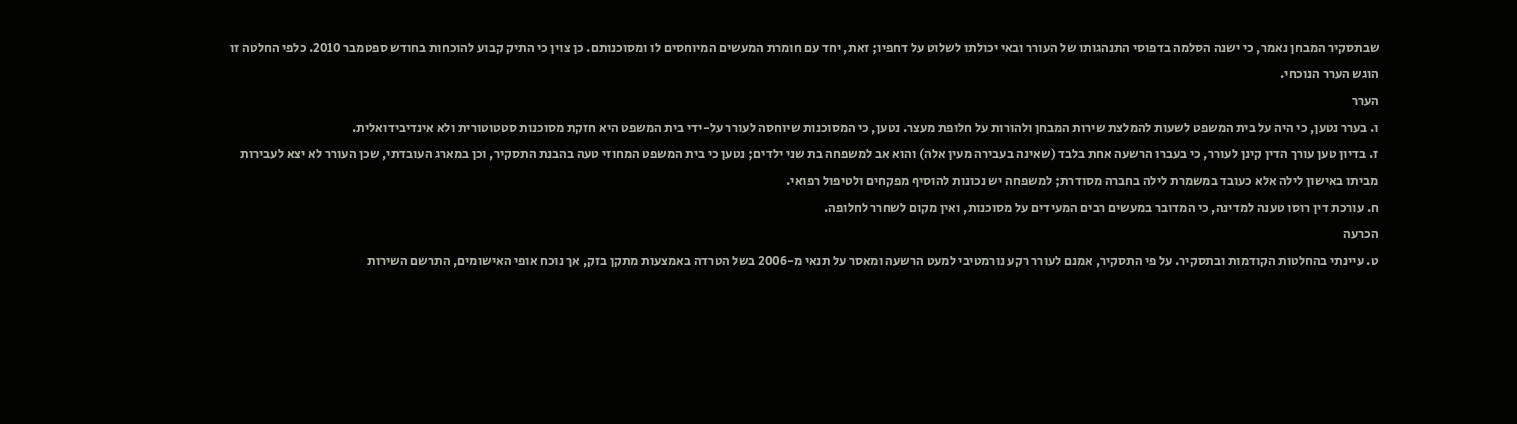שבתסקיר המבחן נאמר, כי ישנה הסלמה בדפוסי התנהגותו של העורר ובאי יכולתו לשלוט על דחפיו; זאת, יחד עם חומרת המעשים המיוחסים לו ומסוכנותם. כן צוין כי התיק קבוע להוכחות בחודש ספטמבר 2010. כלפי החלטה זו הוגש הערר הנוכחי.
הערר
ו. בערר נטען, כי היה על בית המשפט לשעות להמלצת שירות המבחן ולהורות על חלופת מעצר. נטען, כי המסוכנות שיוחסה לעורר על-ידי בית המשפט היא חזקת מסוכנות סטטוטורית ולא אינדיבידואלית.
ז. בדיון טען עורך הדין קינן לעורר, כי בעברו הרשעה אחת בלבד (שאינה בעבירה מעין אלה) והוא אב למשפחה בת שני ילדים; נטען כי בית המשפט המחוזי טעה בהבנת התסקיר, וכן במארג העובדתי, שכן העורר לא יצא לעבירות מביתו באישון לילה אלא כעובד במשמרת לילה בחברה מסודרת; למשפחה יש נכונות להוסיף מפקחים ולטיפול רפואי.
ח. עורכת דין רוסו טענה למדינה, כי המדובר במעשים רבים המעידים על מסוכנות, ואין מקום לשחרר לחלופה.
הכרעה
ט. עיינתי בהחלטות הקודמות ובתסקיר. על פי התסקיר, אמנם לעורר רקע נורמטיבי למעט הרשעה ומאסר על תנאי מ-2006 בשל הטרדה באמצעות מתקן בזק, אך נוכח אופי האישומים, התרשם השירות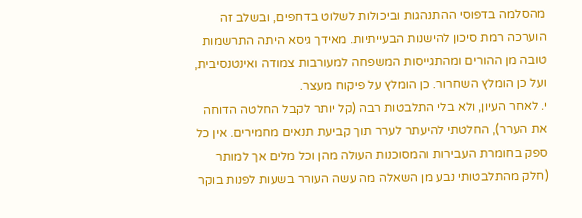מהסלמה בדפוסי ההתנהגות וביכולות לשלוט בדחפים, ובשלב זה הוערכה רמת סיכון להישנות הבעייתיות. מאידך גיסא היתה התרשמות טובה מן ההורים ומהתגייסות המשפחה למעורבות צמודה ואינטנסיבית, ועל כן הומלץ השחרור. כן הומלץ על פיקוח מעצר.
י. לאחר העיון, ולא בלי התלבטות רבה (קל יותר לקבל החלטה הדוחה את הערר), החלטתי להיעתר לערר תוך קביעת תנאים מחמירים. אין כל ספק בחומרת העבירות והמסוכנות העולה מהן וכל מלים אך למותר (חלק מהתלבטותי נבע מן השאלה מה עשה העורר בשעות לפנות בוקר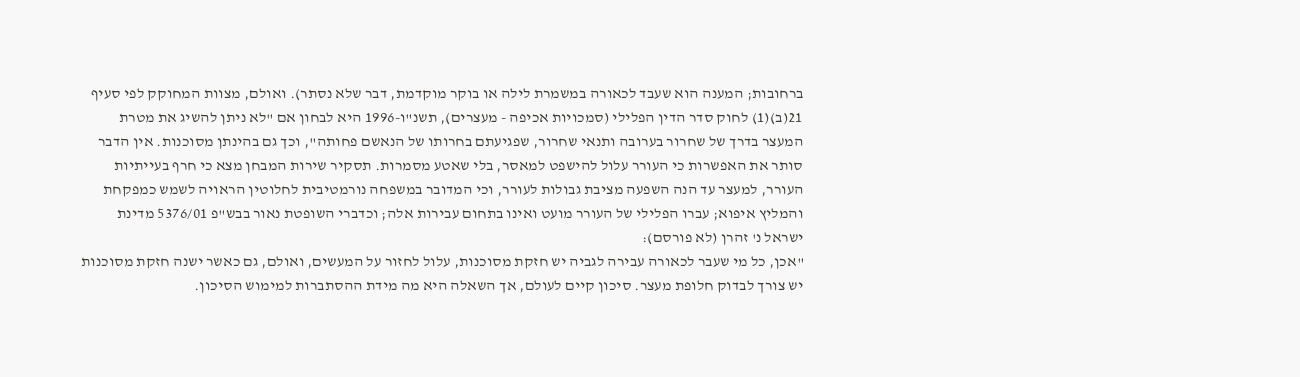ברחובות; המענה הוא שעבד לכאורה במשמרת לילה או בוקר מוקדמת, דבר שלא נסתר). ואולם, מצוות המחוקק לפי סעיף 21(ב)(1) לחוק סדר הדין הפלילי (סמכויות אכיפה - מעצרים), תשנ"ו-1996 היא לבחון אם "לא ניתן להשיג את מטרת המעצר בדרך של שחרור בערובה ותנאי שחרור, שפגיעתם בחרותו של הנאשם פחותה", וכך גם בהינתן מסוכנות. אין הדבר סותר את האפשרות כי העורר עלול להישפט למאסר, בלי שאטע מסמרות. תסקיר שירות המבחן מצא כי חרף בעייתיות העורר, למעצר עד הנה השפעה מציבת גבולות לעורר, וכי המדובר במשפחה נורמטיבית לחלוטין הראויה לשמש כמפקחת והמליץ איפוא; עברו הפלילי של העורר מועט ואינו בתחום עבירות אלה; וכדברי השופטת נאור בבש"פ 5376/01 מדינת ישראל נ' זהרן (לא פורסם):
"אכן, כל מי שעבר לכאורה עבירה לגביה יש חזקת מסוכנות, עלול לחזור על המעשים, ואולם, גם כאשר ישנה חזקת מסוכנות יש צורך לבדוק חלופת מעצר. סיכון קיים לעולם, אך השאלה היא מה מידת ההסתברות למימוש הסיכון.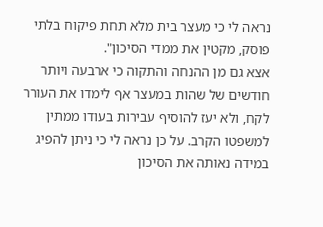נראה לי כי מעצר בית מלא תחת פיקוח בלתי פוסק, מקטין את ממדי הסיכון".
אצא גם מן ההנחה והתקוה כי ארבעה ויותר חודשים של שהות במעצר אף לימדו את העורר לקח, ולא יעז להוסיף עבירות בעודו ממתין למשפטו הקרב. על כן נראה לי כי ניתן להפיג במידה נאותה את הסיכון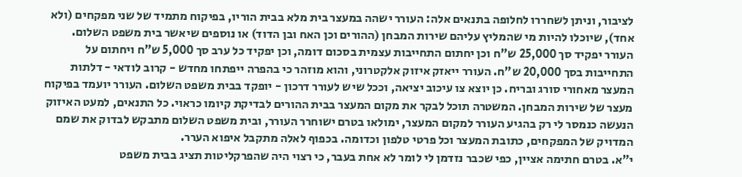לציבור, וניתן לשחררו לחלופה בתנאים אלה: העורר ישהה במעצר בית מלא בבית הוריו, בפיקוח מתמיד של שני מפקחים (ולא אחד), שיוכלו להיות מי שהמליץ עליהם שירות המבחן (ההורים וכן האח ובן הדוד) או נוספים שיאשר בית משפט השלום. העורר יפקיד סך 25,000 ש"ח וכן יחתום התחייבות עצמית בסכום דומה, וכן יפקיד כל ערב סך 5,000 ש"ח ויחתום על התחייבות בסך 20,000 ש"ח. העורר ייאזק איזוק אלקטרוני, והוא מוזהר כי בהפרה ייפתחו מחדש - קרוב לודאי - דלתות המעצר מאחורי סורג ובריח. כן יוצא צו עיכוב יציאה, וככל שיש לעורר דרכון - יופקד בבית משפט השלום. העורר יועמד בפיקוח מעצר של שירות המבחן. המשטרה תוכל לבקר את מקום המעצר בבית ההורים לבדיקת קיומו כראוי. כל התנאים, למעט האיזוק הנעשה כנמסר לי רק בהגיע העורר למקום המעצר, ימולאו בטרם ישוחרר העורר, ובית משפט השלום מתבקש לבדוק את שמם המדויק של המפקחים, כתובת המעצר וכל פרטי טלפון וכדומה. בכפוף לאלה מתקבל איפוא הערר.
י"א. בטרם חתימה אציין, כפי שכבר נזדמן לי לומר לא אחת בעבר, כי רצוי היה שהפרקליטות תציג בבית משפט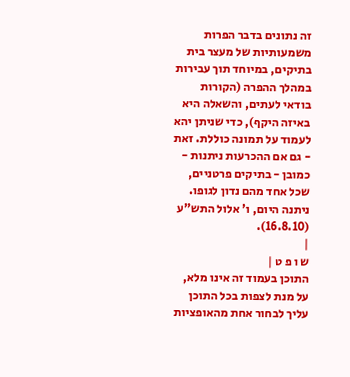זה נתונים בדבר הפרות משמעותיות של מעצר בית בתיקים, במיוחד תוך עבירות במהלך ההפרה (הקורות בודאי לעתים, והשאלה היא באיזה היקף), כדי שניתן יהא לעמוד על תמונה כוללת. זאת - גם אם ההכרעות ניתנות - כמובן - בתיקים פרטניים, שכל אחד מהם נדון לגופו.
ניתנה היום, ו' אלול התש"ע (16.8.10).
|
ש ו פ ט |
התוכן בעמוד זה אינו מלא, על מנת לצפות בכל התוכן עליך לבחור אחת מהאופציות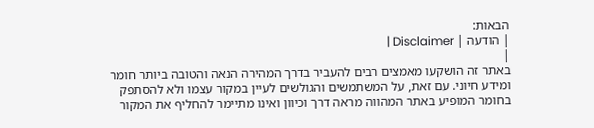הבאות:
| הודעה | Disclaimer |
|
באתר זה הושקעו מאמצים רבים להעביר בדרך המהירה הנאה והטובה ביותר חומר ומידע חיוני. עם זאת, על המשתמשים והגולשים לעיין במקור עצמו ולא להסתפק בחומר המופיע באתר המהווה מראה דרך וכיוון ואינו מתיימר להחליף את המקור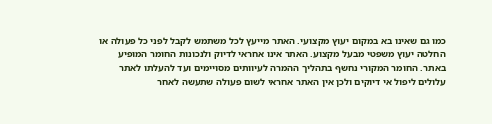כמו גם שאינו בא במקום יעוץ מקצועי. האתר מייעץ לכל משתמש לקבל לפני כל פעולה או החלטה יעוץ משפטי מבעל מקצוע. האתר אינו אחראי לדיוק ולנכונות החומר המופיע באתר. החומר המקורי נחשף בתהליך ההמרה לעיוותים מסויימים ועד להעלתו לאתר עלולים ליפול אי דיוקים ולכן אין האתר אחראי לשום פעולה שתעשה לאחר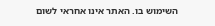השימוש בו. האתר אינו אחראי לשום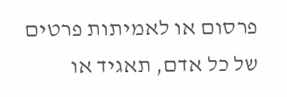פרסום או לאמיתות פרטים של כל אדם, תאגיד או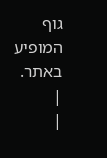גוף המופיע באתר. |
|